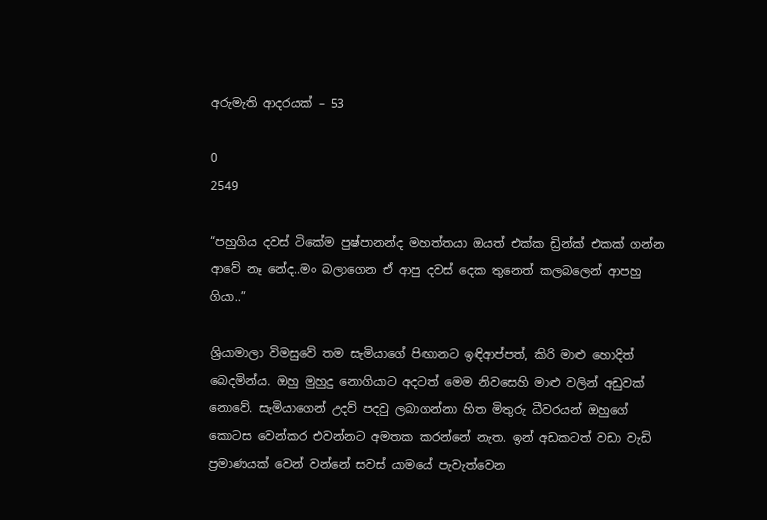අරුමැති ආදරයක් – 53

0
2549

“පහුගිය දවස් ටිකේම පුෂ්පානන්ද මහත්තයා ඔයත් එක්ක ඩ්‍රින්ක් එකක් ගන්න ආවේ නෑ නේද..මං බලාගෙන ඒ ආපු දවස් දෙක තුනෙත් කලබලෙන් ආපහු ගියා..”

ශ්‍රියාමාලා විමසුවේ තම සැමියාගේ පිඟානට ඉඳිආප්පත්, කිරි මාළු හොදිත් බෙදමින්ය. ඔහු මුහුදු නොගියාට අදටත් මෙම නිවසෙහි මාළු වලින් අඩුවක් නොවේ. සැමියාගෙන් උදව් පදවු ලබාගන්නා හිත මිතුරු ධීවරයන් ඔහුගේ කොටස වෙන්කර එවන්නට අමතක කරන්නේ නැත. ඉන් අඩකටත් වඩා වැඩි ප්‍රමාණයක් වෙන් වන්නේ සවස් යාමයේ පැවැත්වෙන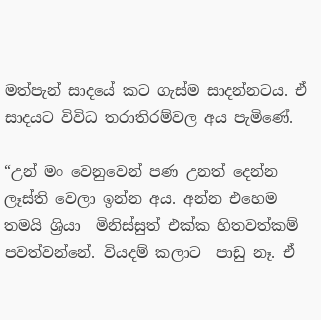මත්පැන් සාදයේ කට ගැස්ම සාදන්නටය. ඒ සාදයට විවිධ තරාතිරම්වල අය පැමිණේ.

“උන් මං වෙනුවෙන් පණ උනත් දෙන්න ලෑස්ති වෙලා ඉන්න අය. අන්න එහෙම තමයි ශ්‍රියා  මිනිස්සුත් එක්ක හිතවත්කම් පවත්වන්නේ. වියදම් කලාට  පාඩු නෑ. ඒ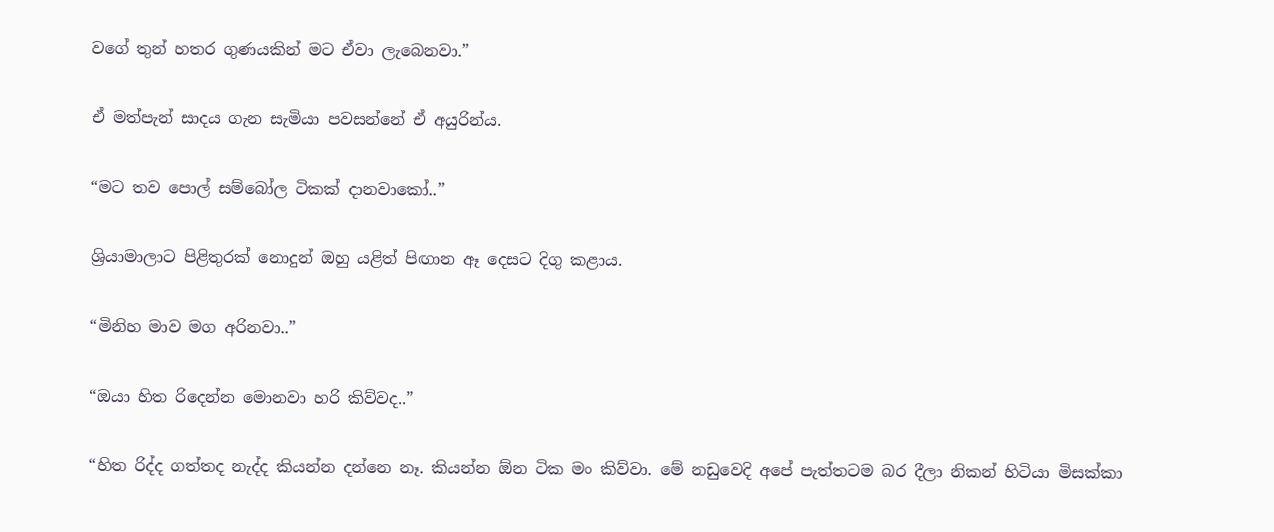වගේ තුන් හතර ගුණයකින් මට ඒවා ලැබෙනවා.”

ඒ මත්පැන් සාදය ගැන සැමියා පවසන්නේ ඒ අයුරින්ය.

“මට තව පොල් සම්බෝල ටිකක් දානවාකෝ..”

ශ්‍රියාමාලාට පිළිතුරක් නොදුන් ඔහු යළිත් පිඟාන ඈ දෙසට දිගු කළාය.

“මිනිහ මාව මග අරිනවා..”

“ඔයා හිත රිදෙන්න මොනවා හරි කිව්වද..”

“හිත රිද්ද ගත්තද නැද්ද කියන්න දන්නෙ නෑ. කියන්න ඕන ටික මං කිව්වා. මේ නඩුවෙදි අපේ පැත්තටම බර දීලා නිකන් හිටියා මිසක්කා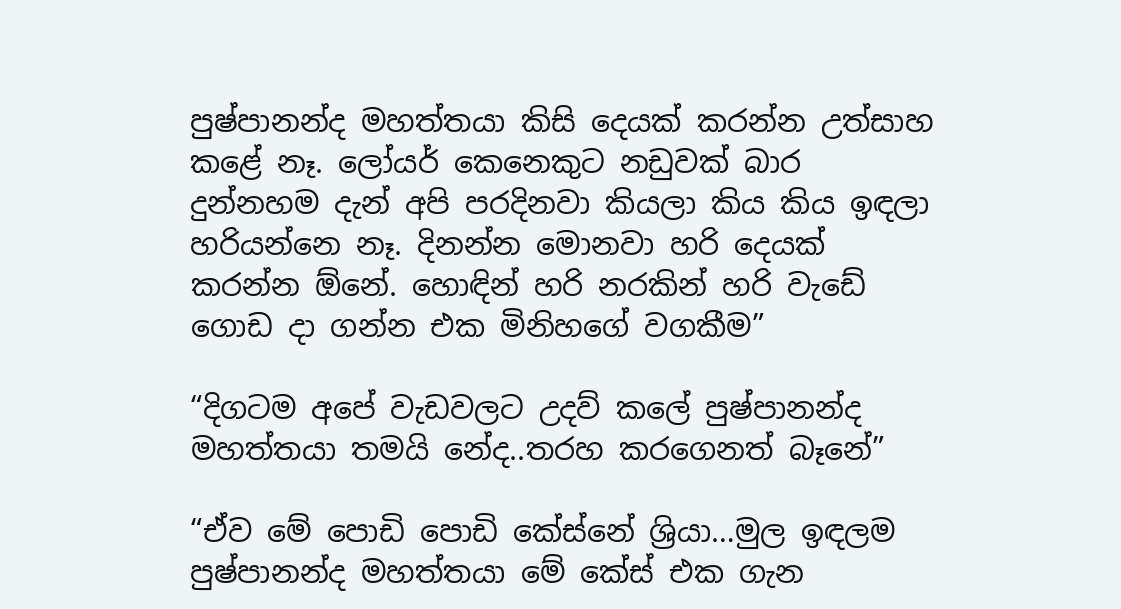පුෂ්පානන්ද මහත්තයා කිසි දෙයක් කරන්න උත්සාහ කළේ නෑ. ලෝයර් කෙනෙකුට නඩුවක් බාර දුන්නහම දැන් අපි පරදිනවා කියලා කිය කිය ඉඳලා හරියන්නෙ නෑ. දිනන්න මොනවා හරි දෙයක් කරන්න ඕනේ. හොඳින් හරි නරකින් හරි වැඩේ ගොඩ දා ගන්න එක මිනිහගේ වගකීම”

“දිගටම අපේ වැඩවලට උදව් කලේ පුෂ්පානන්ද මහත්තයා තමයි නේද..තරහ කරගෙනත් බෑනේ”

“ඒව මේ පොඩි පොඩි කේස්නේ ශ්‍රියා…මුල ඉඳලම පුෂ්පානන්ද මහත්තයා මේ කේස් එක ගැන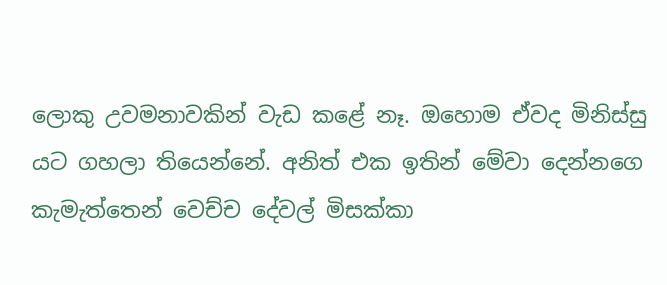ලොකු උවමනාවකින් වැඩ කළේ නෑ. ඔහොම ඒවද මිනිස්සු යට ගහලා තියෙන්නේ. අනිත් එක ඉතින් මේවා දෙන්නගෙ කැමැත්තෙන් වෙච්ච දේවල් මිසක්කා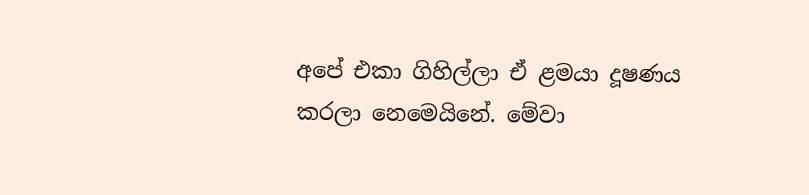අපේ එකා ගිහිල්ලා ඒ ළමයා දූෂණය කරලා නෙමෙයිනේ. මේවා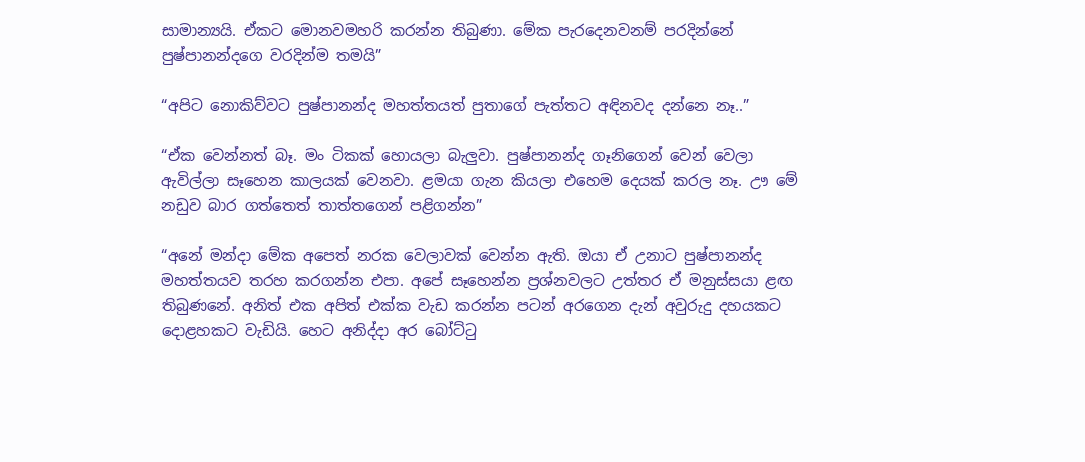සාමාන්‍යයි. ඒකට මොනවමහරි කරන්න තිබුණා. මේක පැරදෙනවනම් පරදින්නේ පුෂ්පානන්දගෙ වරදින්ම තමයි”

“අපිට නොකිව්වට පුෂ්පානන්ද මහත්තයත් පුතාගේ පැත්තට අඳිනවද දන්නෙ නෑ..”

“ඒක වෙන්නත් බෑ. මං ටිකක් හොයලා බැලුවා. පුෂ්පානන්ද ගෑනිගෙන් වෙන් වෙලා ඇවිල්ලා සෑහෙන කාලයක් වෙනවා. ළමයා ගැන කියලා එහෙම දෙයක් කරල නෑ. ඌ මේ නඩුව බාර ගත්තෙත් තාත්තගෙන් පළිගන්න”

“අනේ මන්දා මේක අපෙත් නරක වෙලාවක් වෙන්න ඇති. ඔයා ඒ උනාට පුෂ්පානන්ද මහත්තයව තරහ කරගන්න එපා. අපේ සෑහෙන්න ප්‍රශ්නවලට උත්තර ඒ මනුස්සයා ළඟ තිබුණනේ. අනිත් එක අපිත් එක්ක වැඩ කරන්න පටන් අරගෙන දැන් අවුරුදු දහයකට දොළහකට වැඩියි. හෙට අනිද්දා අර බෝට්ටු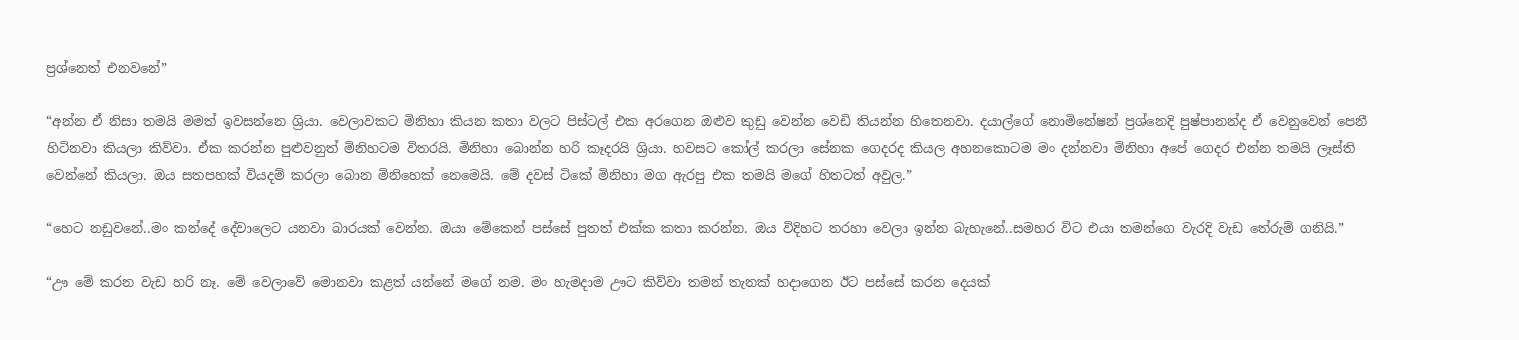ප්‍රශ්නෙත් එනවනේ”

“අන්න ඒ නිසා තමයි මමත් ඉවසන්නෙ ශ්‍රියා. වෙලාවකට මිනිහා කියන කතා වලට පිස්ටල් එක අරගෙන ඔළුව කුඩු වෙන්න වෙඩි තියන්න හිතෙනවා. දයාල්ගේ නොමිනේෂන් ප්‍රශ්නෙදි පුෂ්පානන්ද ඒ වෙනුවෙන් පෙනී හිටිනවා කියලා කිව්වා. ඒක කරන්න පුළුවනුත් මිනිහටම විතරයි. මිනිහා බොන්න හරි කෑදරයි ශ්‍රියා. හවසට කෝල් කරලා සේනක ගෙදරද කියල අහනකොටම මං දන්නවා මිනිහා අපේ ගෙදර එන්න තමයි ලෑස්ති වෙන්නේ කියලා. ඔය සතපහක් වියදම් කරලා බොන මිනිහෙක් නෙමෙයි. මේ දවස් ටිකේ මිනිහා මග ඇරපු එක තමයි මගේ හිතටත් අවුල.”

“හෙට නඩුවනේ..මං කන්දේ දේවාලෙට යනවා බාරයක් වෙන්න. ඔයා මේකෙන් පස්සේ පුතත් එක්ක කතා කරන්න. ඔය විදිහට තරහා වෙලා ඉන්න බැහැනේ..සමහර විට එයා තමන්ගෙ වැරදි වැඩ තේරුම් ගනියි.”

“ඌ මේ කරන වැඩ හරි නෑ. මේ වෙලාවේ මොනවා කළත් යන්නේ මගේ නම. මං හැමදාම ඌට කිව්වා තමන් තැනක් හදාගෙන ඊට පස්සේ කරන දෙයක්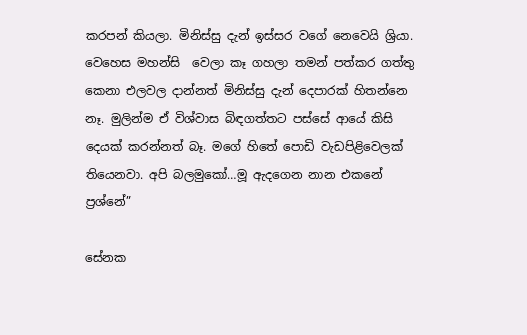කරපන් කියලා. මිනිස්සු දැන් ඉස්සර වගේ නෙවෙයි ශ්‍රියා. වෙහෙස මහන්සි  වෙලා කෑ ගහලා තමන් පත්කර ගත්තු කෙනා එලවල දාන්නත් මිනිස්සු දැන් දෙපාරක් හිතන්නෙ නෑ. මුලින්ම ඒ විශ්වාස බිඳගත්තට පස්සේ ආයේ කිසි දෙයක් කරන්නත් බෑ. මගේ හිතේ පොඩි වැඩපිළිවෙලක් තියෙනවා. අපි බලමුකෝ…මූ ඇදගෙන නාන එකනේ ප්‍රශ්නේ”

සේනක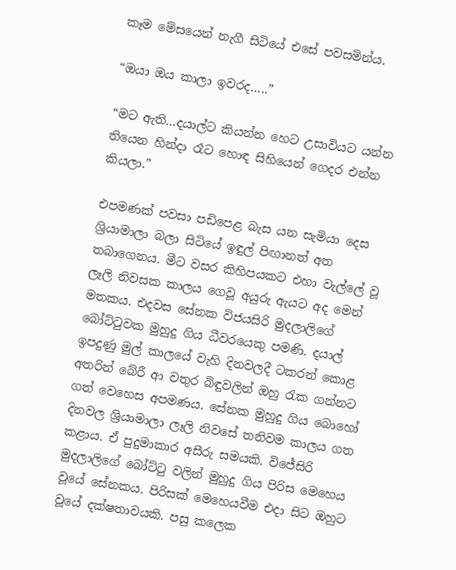කෑම මේසයෙන් නැගී සිටියේ එසේ පවසමින්ය.

“ඔයා ඔය කාලා ඉවරද…..”

“මට ඇති…දයාල්ට කියන්න හෙට උසාවියට යන්න තියෙන හින්දා රෑට හොඳ සිහියෙන් ගෙදර එන්න කියලා.”

එපමණක් පවසා පඩිපෙළ බැස යන සැමියා දෙස ශ්‍රියාමාලා බලා සිටියේ ඉඳුල් පිඟානත් අත තබාගෙනය. මීට වසර කිහිපයකට එහා වැල්ලේ වූ ලෑලි නිවසක කාලය ගෙවූ අයුරු ඇයට අද මෙන් මතකය. එදවස සේනක විජයසිරි මුදලාලිගේ බෝට්ටුවක මුහුදු ගිය ධීවරයෙකු පමණි. දයාල් ඉපදුණු මුල් කාලයේ වැහි දිනවලදී ටකරන් කොළ අතරින් බේරී ආ වතුර බිඳුවලින් ඔහු රැක ගන්නට ගත් වෙහෙස අපමණය. සේනක මුහුදු ගිය බොහෝ දිනවල ශ්‍රියාමාලා ලෑලි නිවසේ තනිවම කාලය ගත කළාය. ඒ පුදුමාකාර අසීරු සමයකි. විජේසිරි මුදලාලිගේ බෝට්ටු වලින් මුහුදු ගිය පිරිස මෙහෙය වූයේ සේනකය. පිරිසක් මෙහෙයවීම එදා සිට ඔහුට වූයේ දක්ෂතාවයකි. පසු කලෙක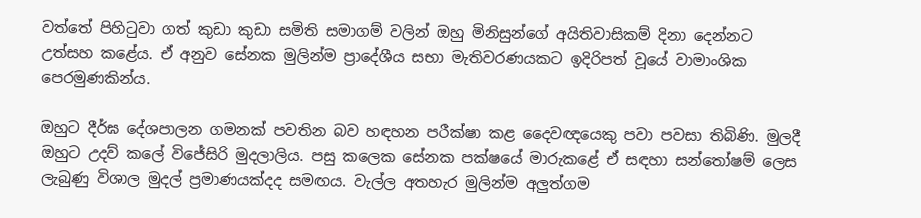වත්තේ පිහිටුවා ගත් කුඩා කුඩා සමිති සමාගම් වලින් ඔහු මිනිසුන්ගේ අයිතිවාසිකම් දිනා දෙන්නට උත්සහ කළේය. ඒ අනුව සේනක මුලින්ම ප්‍රාදේශීය සභා මැතිවරණයකට ඉදිරිපත් වූයේ වාමාංශික පෙරමුණකින්ය.

ඔහුට දීර්ඝ දේශපාලන ගමනක් පවතින බව හඳහන පරීක්ෂා කළ දෛවඥයෙකු පවා පවසා තිබිණි. මුලදී ඔහුට උදව් කලේ විජේසිරි මුදලාලිය. පසු කලෙක සේනක පක්ෂයේ මාරුකළේ ඒ සඳහා සන්තෝෂම් ලෙස ලැබුණු විශාල මුදල් ප්‍රමාණයක්දද සමඟය. වැල්ල අතහැර මුලින්ම අලුත්ගම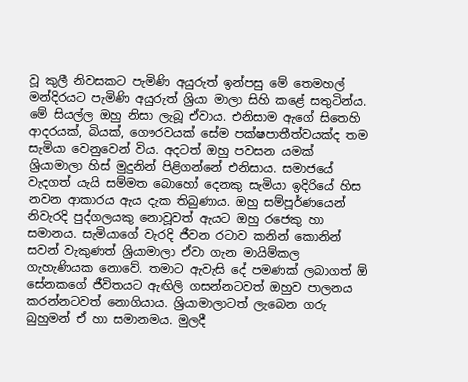වූ කුලී නිවසකට පැමිණි අයුරුත් ඉන්පසු මේ තෙමහල් මන්දිරයට පැමිණි අයුරුත් ශ්‍රියා මාලා සිහි කළේ සතුටින්ය. මේ සියල්ල ඔහු නිසා ලැබූ ඒවාය. එනිසාම ඇගේ සිතෙහි ආදරයක්, බියක්, ගෞරවයක් සේම පක්ෂපාතීත්වයක්ද තම සැමියා වෙනුවෙන් විය. අදටත් ඔහු පවසන යමක් ශ්‍රියාමාලා හිස් මුදුනින් පිළිගන්නේ එනිසාය. සමාජයේ වැදගත් යැයි සම්මත බොහෝ දෙනකු සැමියා ඉදිරියේ හිස නවන ආකාරය ඇය දැක තිබුණාය. ඔහු සම්පූර්ණයෙන් නිවැරදි පුද්ගලයකු නොවූවත් ඇයට ඔහු රජෙකු හා සමානය. සැමියාගේ වැරදි ජීවන රටාව කනින් කොනින් සවන් වැකුණත් ශ්‍රියාමාලා ඒවා ගැන මායිම්කල ගැහැණියක නොවේ. තමාට ඇවැසි දේ පමණක් ලබාගත් ඕ සේනකගේ ජීවිතයට ඇඟිලි ගසන්නටවත් ඔහුව පාලනය කරන්නටවත් නොගියාය. ශ්‍රියාමාලාටත් ලැබෙන ගරු බුහුමන් ඒ හා සමානමය. මුලදී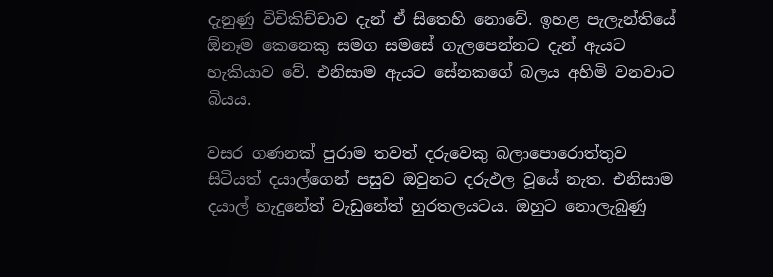දැනුණු විචිකිච්චාව දැන් ඒ සිතෙහි නොවේ. ඉහළ පැලැන්තියේ ඕනෑම කෙනෙකු සමග සමසේ ගැලපෙන්නට දැන් ඇයට හැකියාව වේ. එනිසාම ඇයට සේනකගේ බලය අහිමි වනවාට බියය.

වසර ගණනක් පුරාම තවත් දරුවෙකු බලාපොරොත්තුව සිටියත් දයාල්ගෙන් පසුව ඔවුනට දරුඵල වූයේ නැත. එනිසාම දයාල් හැදුනේත් වැඩුනේත් හුරතලයටය. ඔහුට නොලැබුණු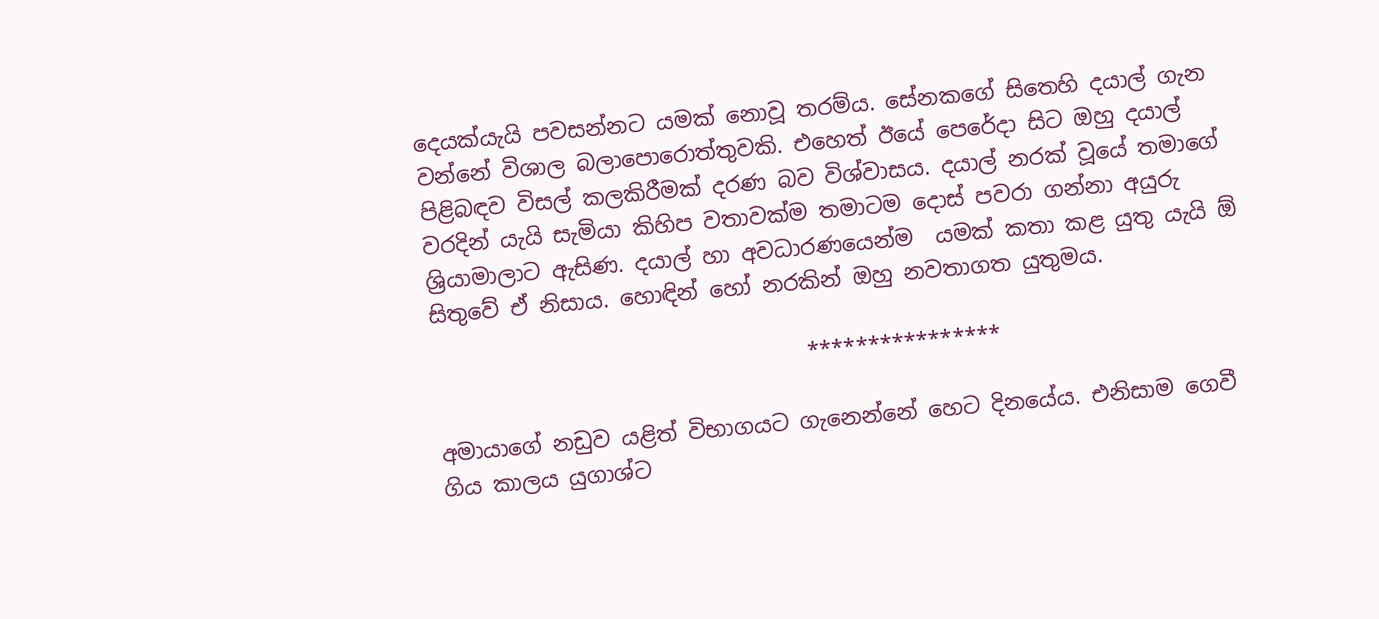දෙයක්යැයි පවසන්නට යමක් නොවූ තරම්ය. සේනකගේ සිතෙහි දයාල් ගැන වන්නේ විශාල බලාපොරොත්තුවකි. එහෙත් ඊයේ පෙරේදා සිට ඔහු දයාල් පිළිබඳව විසල් කලකිරීමක් දරණ බව විශ්වාසය. දයාල් නරක් වූයේ තමාගේ වරදින් යැයි සැමියා කිහිප වතාවක්ම තමාටම දොස් පවරා ගන්නා අයුරු ශ්‍රියාමාලාට ඇසිණ. දයාල් හා අවධාරණයෙන්ම  යමක් කතා කළ යුතු යැයි ඕ සිතුවේ ඒ නිසාය. හොඳින් හෝ නරකින් ඔහු නවතාගත යුතුමය.

                                  ****************

අමායාගේ නඩුව යළිත් විභාගයට ගැනෙන්නේ හෙට දිනයේය. එනිසාම ගෙවී ගිය කාලය යුගාශ්ට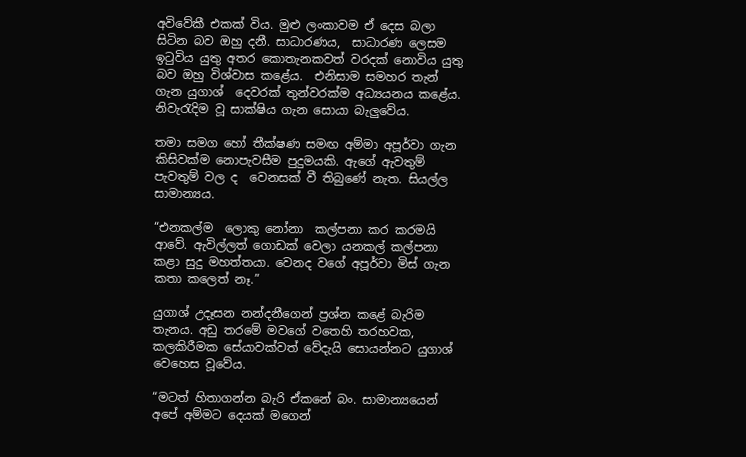අවිවේකී එකක් විය. මුළු ලංකාවම ඒ දෙස බලා සිටින බව ඔහු දනී. සාධාරණය,  සාධාරණ ලෙසම ඉටුවිය යුතු අතර කොතැනකවත් වරදක් නොවිය යුතු බව ඔහු විශ්වාස කළේය.  එනිසාම සමහර තැන් ගැන යුගාශ්  දෙවරක් තුන්වරක්ම අධ්‍යයනය කළේය. නිවැරැදිම වූ සාක්ෂිය ගැන සොයා බැලුවේය.

තමා සමග හෝ තීක්ෂණ සමඟ අම්මා අපූර්වා ගැන  කිසිවක්ම නොපැවසීම පුදුමයකි. ඇගේ ඇවතුම් පැවතුම් වල ද  වෙනසක් වී තිබුණේ නැත. සියල්ල සාමාන්‍යය.

“එනකල්ම  ලොකු නෝනා  කල්පනා කර කරමයි ආවේ. ඇවිල්ලත් ගොඩක් වෙලා යනකල් කල්පනා කළා සුදු මහත්තයා. වෙනද වගේ අපූර්වා මිස් ගැන කතා කලෙත් නෑ.”

යුගාශ් උදෑසන නන්දනීගෙන් ප්‍රශ්න කළේ බැරිම තැනය. අඩු තරමේ මවගේ වතෙහි තරහවක, කලකිරීමක සේයාවක්වත් වේදැයි සොයන්නට යුගාශ් වෙහෙස වූවේය.

“මටත් හිතාගන්න බැරි ඒකනේ බං. සාමාන්‍යයෙන් අපේ අම්මට දෙයක් මගෙන්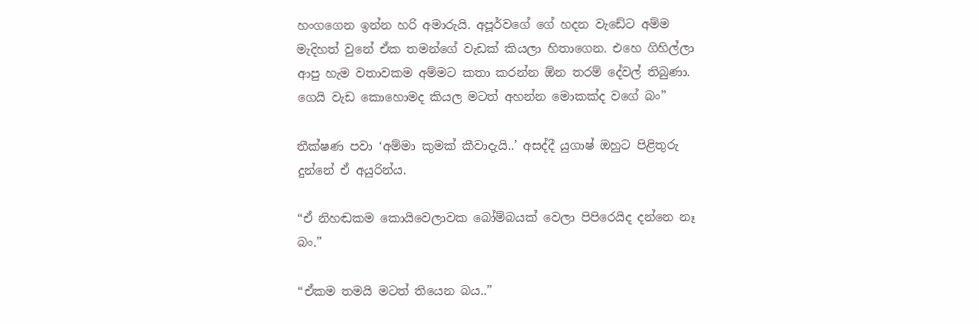හංගගෙන ඉන්න හරි අමාරුයි. අපූර්වගේ ගේ හදන වැඩේට අම්ම මැදිහත් වුනේ ඒක තමන්ගේ වැඩක් කියලා හිතාගෙන. එහෙ ගිහිල්ලා ආපු හැම වතාවකම අම්මට කතා කරන්න ඕන තරම් දේවල් තිබුණා. ගෙයි වැඩ කොහොමද කියල මටත් අහන්න මොකක්ද වගේ බං”

තීක්ෂණ පවා ‘අම්මා කුමක් කීවාදැයි..’ අසද්දී යුගාෂ් ඔහුට පිළිතුරු දුන්නේ ඒ අයුරින්ය.

“ඒ නිහඬකම කොයිවෙලාවක බෝම්බයක් වෙලා පිපිරෙයිද දන්නෙ නෑ බං.”

“ඒකම තමයි මටත් තියෙන බය..”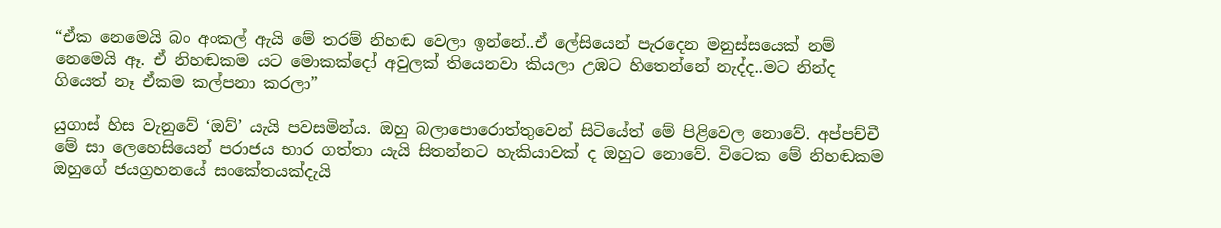“ඒක නෙමෙයි බං අංකල් ඇයි මේ තරම් නිහඬ වෙලා ඉන්නේ..ඒ ලේසියෙන් පැරදෙන මනුස්සයෙක් නම් නෙමෙයි ඈ. ඒ නිහඬකම යට මොකක්දෝ අවුලක් තියෙනවා කියලා උඹට හිතෙන්නේ නැද්ද..මට නින්ද ගියෙත් නෑ ඒකම කල්පනා කරලා”

යුගාස් හිස වැනුවේ ‘ඔව්’ යැයි පවසමින්ය. ඔහු බලාපොරොත්තුවෙන් සිටියේත් මේ පිළිවෙල නොවේ. අප්පච්චී මේ සා ලෙහෙසියෙන් පරාජය භාර ගත්තා යැයි සිතන්නට හැකියාවක් ද ඔහුට නොවේ. විටෙක මේ නිහඬකම ඔහුගේ ජයග්‍රහනයේ සංකේතයක්දැයි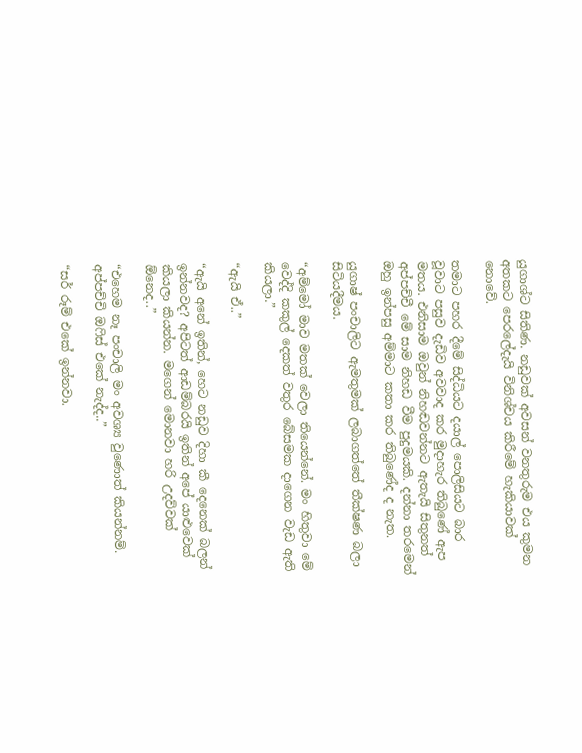යුගාශ්ට සිතිණ. නඩුවක් අවසන් වනතුරුම එය කුමන අතකට පෙරලේදැයි විනිශ්චය කිරීමේ හැකියාවක් නොවේ.

තමාට පහර දීමේ සිද්ධියට දයාල් පොලිසියට බාර වූවාට පසුව දැඩිව අවවාද කර මුදාහැර තිබුණේ ඇප මතය. එනිසාම ඔවුන් නිහඬවන්නට ඇතැයි සිතුනත් අප්පච්චී මේ සාම නිහඩ වීම පුදුමයකි. දන්නා තරමෙන් ඔහු ඉන්පසු අම්මාට කතා කර තිබුණේද ද නැත.

යුගාෂ් පංචාලිට ඇමතුමක් ලබාගත්තේ තීක්ෂණ බලා සිටියදීමය.

“අම්මෝ මාව මතක් වෙලා තියෙන්නේ. මං හිතුවා මේ වෙද්දි කකුල් දෙකත් වතුර බේසමක දාගෙන වැඩ ඇති කියලා.”

“ඇයි ඒ..”

“ඇයි අනේ ඉතින්, හෙට නඩුව දිහා කී දෙනෙක් බලන් ඉන්නවද? අපිටත් ආඩම්බරයි ඉතින් අපේ යාළුවෙක් කියලා කියන්න. මගෙන් මොනවා හරි උදව්වක් ඕනෙද..”

“එහෙම නෑ පංචාලි මං අවශ්‍ය වුණොත් කියන්නම්. අප්පච්චි ඔෆිස් එකේ නැද්ද..”

“සර් රූම් එකේ ඉන්නවා.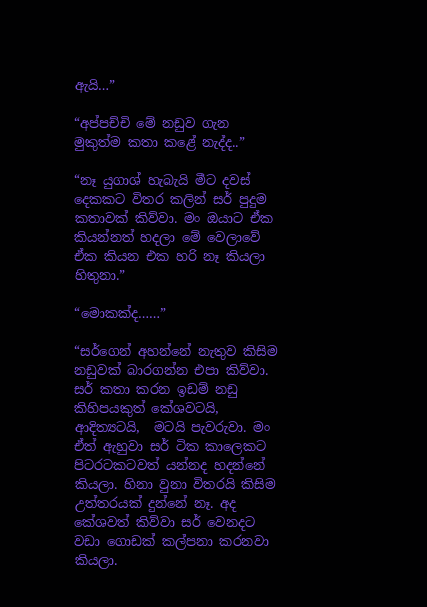ඇයි…”

“අප්පච්චි මේ නඩුව ගැන මුකුත්ම කතා කළේ නැද්ද..”

“නෑ යුගාශ් හැබැයි මීට දවස් දෙකකට විතර කලින් සර් පුදුම කතාවක් කිව්වා. මං ඔයාට ඒක කියන්නත් හදලා මේ වෙලාවේ ඒක කියන එක හරි නෑ කියලා හිතුනා.”

“මොකක්ද……”

“සර්ගෙන් අහන්නේ නැතුව කිසිම නඩුවක් බාරගන්න එපා කිව්වා. සර් කතා කරන ඉඩම් නඩු කිහිපයකුත් කේශවටයි, ආදිත්‍යටයි,  මටයි පැවරුවා. මං ඒත් ඇහුවා සර් ටික කාලෙකට පිටරටකටවත් යන්නද හදන්නේ කියලා. හිනා වුනා විතරයි කිසිම උත්තරයක් දුන්නේ නෑ. අද කේශවත් කිව්වා සර් වෙනදට වඩා ගොඩක් කල්පනා කරනවා කියලා.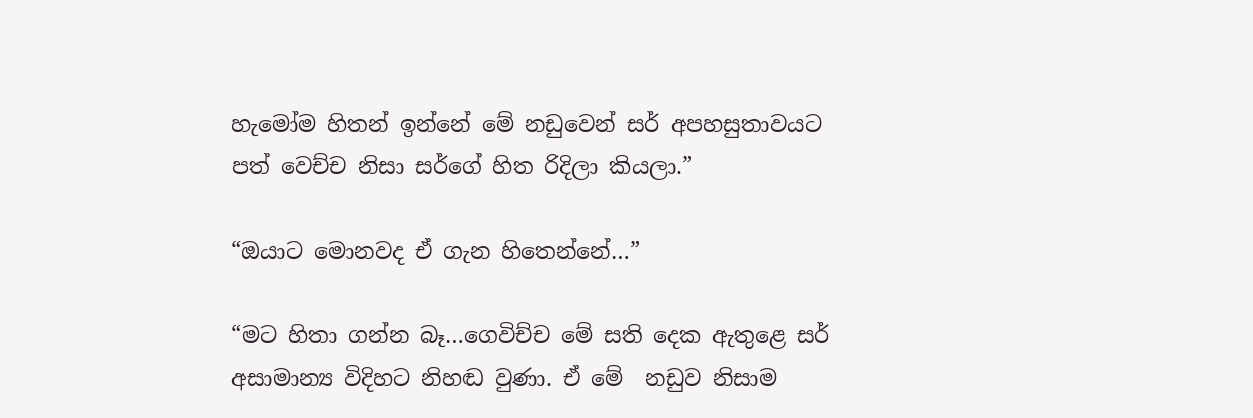හැමෝම හිතන් ඉන්නේ මේ නඩුවෙන් සර් අපහසුතාවයට පත් වෙච්ච නිසා සර්ගේ හිත රිදිලා කියලා.”

“ඔයාට මොනවද ඒ ගැන හිතෙන්නේ…”

“මට හිතා ගන්න බෑ…ගෙවිච්ච මේ සති දෙක ඇතුළෙ සර් අසාමාන්‍ය විදිහට නිහඬ වුණා. ඒ මේ  නඩුව නිසාම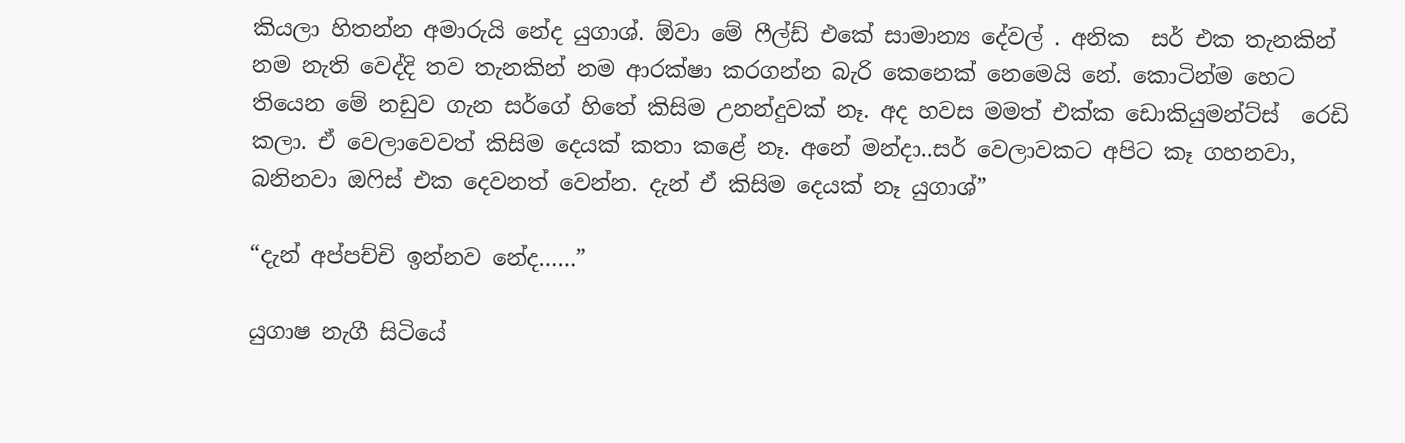කියලා හිතන්න අමාරුයි නේද යුගාශ්. ඕවා මේ ෆීල්ඩ් එකේ සාමාන්‍ය දේවල් . අනික  සර් එක තැනකින් නම නැති වෙද්දි තව තැනකින් නම ආරක්ෂා කරගන්න බැරි කෙනෙක් නෙමෙයි නේ. කොටින්ම හෙට තියෙන මේ නඩුව ගැන සර්ගේ හිතේ කිසිම උනන්දුවක් නෑ. අද හවස මමත් එක්ක ඩොකියුමන්ට්ස්  රෙඩි කලා. ඒ වෙලාවෙවත් කිසිම දෙයක් කතා කළේ නෑ. අනේ මන්දා..සර් වෙලාවකට අපිට කෑ ගහනවා, බනිනවා ඔෆිස් එක දෙවනත් වෙන්න. දැන් ඒ කිසිම දෙයක් නෑ යුගාශ්”

“දැන් අප්පච්චි ඉන්නව නේද……”

යුගාෂ නැගී සිටියේ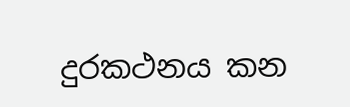දුරකථනය කන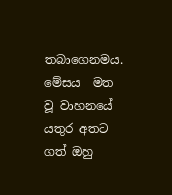තබාගෙනමය. මේසය  මත වූ වාහනයේ  යතුර අතට ගත් ඔහු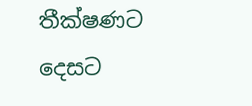තීක්ෂණට දෙසට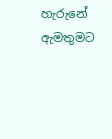හැරුනේ ඇමතුමට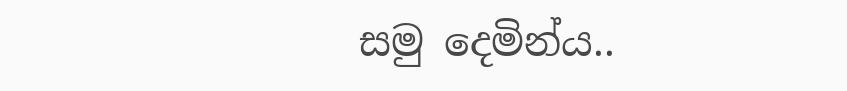සමු දෙමින්ය..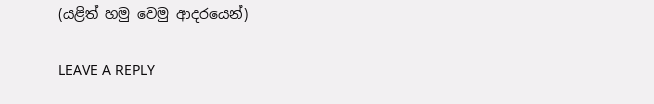(යළිත් හමු වෙමු ආදරයෙන්)

LEAVE A REPLY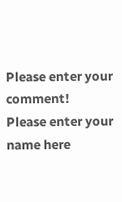Please enter your comment!
Please enter your name here